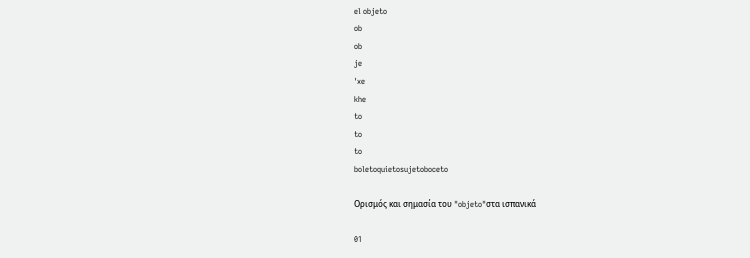el objeto
ob
ob
je
ˈxe
khe
to
to
to
boletoquietosujetoboceto

Ορισμός και σημασία του "objeto"στα ισπανικά

01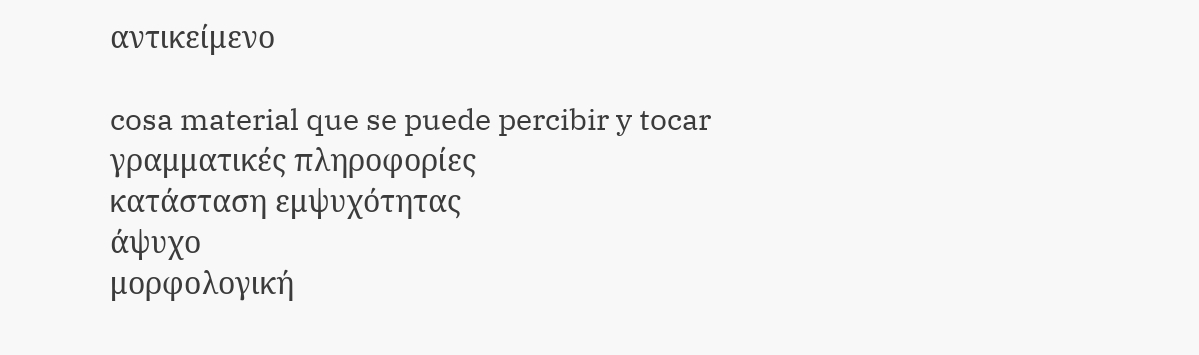αντικείμενο

cosa material que se puede percibir y tocar
γραμματικές πληροφορίες
κατάσταση εμψυχότητας
άψυχο
μορφολογική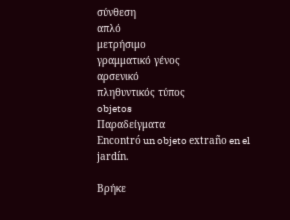σύνθεση
απλό
μετρήσιμο
γραμματικό γένος
αρσενικό
πληθυντικός τύπος
objetos
Παραδείγματα
Encontró un objeto extraño en el jardín.

Βρήκε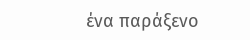ένα παράξενο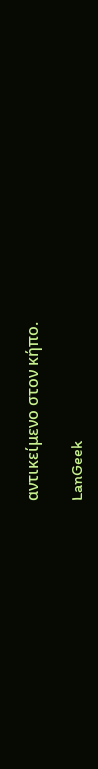αντικείμενο στον κήπο.

LanGeek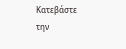Κατεβάστε την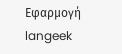Εφαρμογή
langeek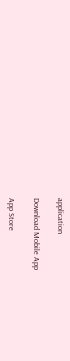application

Download Mobile App

App Store